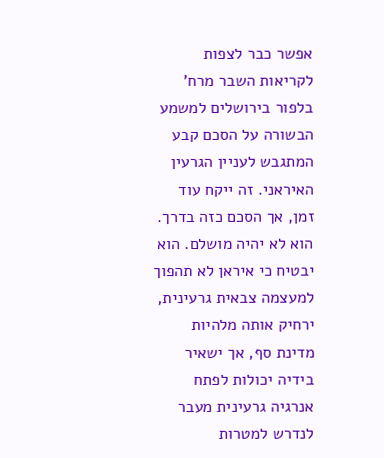אפשר כבר לצפות לקריאות השבר מרח’ בלפור בירושלים למשמע הבשורה על הסכם קבע המתגבש לעניין הגרעין האיראני. זה ייקח עוד זמן, אך הסכם כזה בדרך. הוא לא יהיה מושלם. הוא יבטיח כי איראן לא תהפוך למעצמה צבאית גרעינית, ירחיק אותה מלהיות מדינת סף, אך ישאיר בידיה יכולות לפתח אנרגיה גרעינית מעבר לנדרש למטרות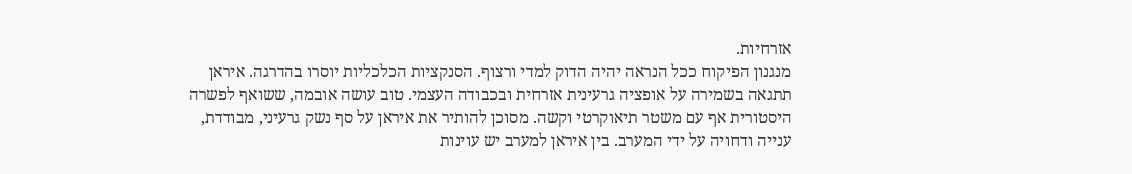אזרחיות.
מנגנון הפיקוח ככל הנראה יהיה הדוק למדי ורצוף. הסנקציות הכלכליות יוסרו בהדרגה. איראן תתגאה בשמירה על אופציה גרעינית אזרחית ובכבודה העצמי. טוב עושה אובמה, ששואף לפשרה היסטורית אף עם משטר תיאוקרטי וקשה. מסוכן להותיר את איראן על סף נשק גרעיני, מבודדת, ענייה ודחויה על ידי המערב. בין איראן למערב יש עוינות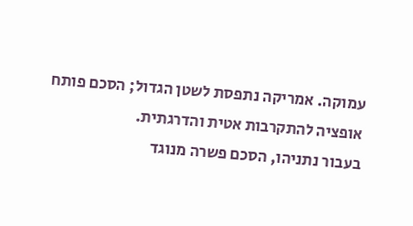עמוקה. אמריקה נתפסת לשטן הגדול; הסכם פותח אופציה להתקרבות אטית והדרגתית.
בעבור נתניהו, הסכם פשרה מנוגד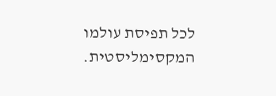לכל תפיסת עולמו המקסימליסטית.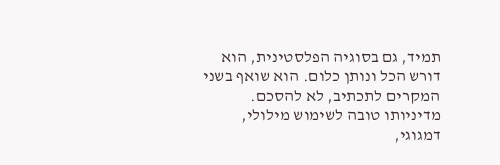תמיד, גם בסוגיה הפלסטינית, הוא דורש הכל ונותן כלום. הוא שואף בשני המקרים לתכתיב, לא להסכם. מדיניותו טובה לשימוש מילולי, דמגוגי,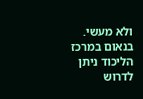ולא מעשי. בנאום במרכז הליכוד ניתן לדרוש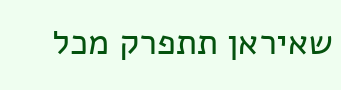שאיראן תתפרק מכל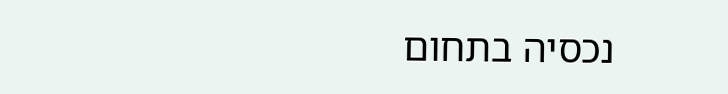נכסיה בתחום